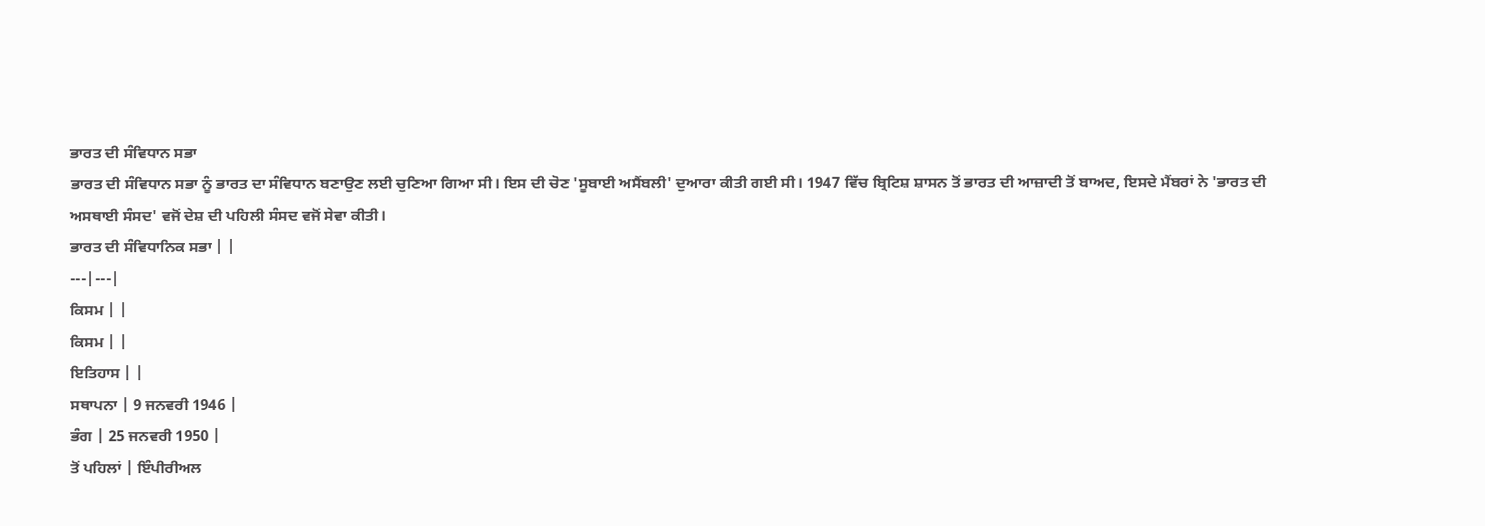ਭਾਰਤ ਦੀ ਸੰਵਿਧਾਨ ਸਭਾ
ਭਾਰਤ ਦੀ ਸੰਵਿਧਾਨ ਸਭਾ ਨੂੰ ਭਾਰਤ ਦਾ ਸੰਵਿਧਾਨ ਬਣਾਉਣ ਲਈ ਚੁਣਿਆ ਗਿਆ ਸੀ। ਇਸ ਦੀ ਚੋਣ 'ਸੂਬਾਈ ਅਸੈਂਬਲੀ' ਦੁਆਰਾ ਕੀਤੀ ਗਈ ਸੀ। 1947 ਵਿੱਚ ਬ੍ਰਿਟਿਸ਼ ਸ਼ਾਸਨ ਤੋਂ ਭਾਰਤ ਦੀ ਆਜ਼ਾਦੀ ਤੋਂ ਬਾਅਦ, ਇਸਦੇ ਮੈਂਬਰਾਂ ਨੇ 'ਭਾਰਤ ਦੀ ਅਸਥਾਈ ਸੰਸਦ' ਵਜੋਂ ਦੇਸ਼ ਦੀ ਪਹਿਲੀ ਸੰਸਦ ਵਜੋਂ ਸੇਵਾ ਕੀਤੀ।
ਭਾਰਤ ਦੀ ਸੰਵਿਧਾਨਿਕ ਸਭਾ | |
---|---|
ਕਿਸਮ | |
ਕਿਸਮ | |
ਇਤਿਹਾਸ | |
ਸਥਾਪਨਾ | 9 ਜਨਵਰੀ 1946 |
ਭੰਗ | 25 ਜਨਵਰੀ 1950 |
ਤੋਂ ਪਹਿਲਾਂ | ਇੰਪੀਰੀਅਲ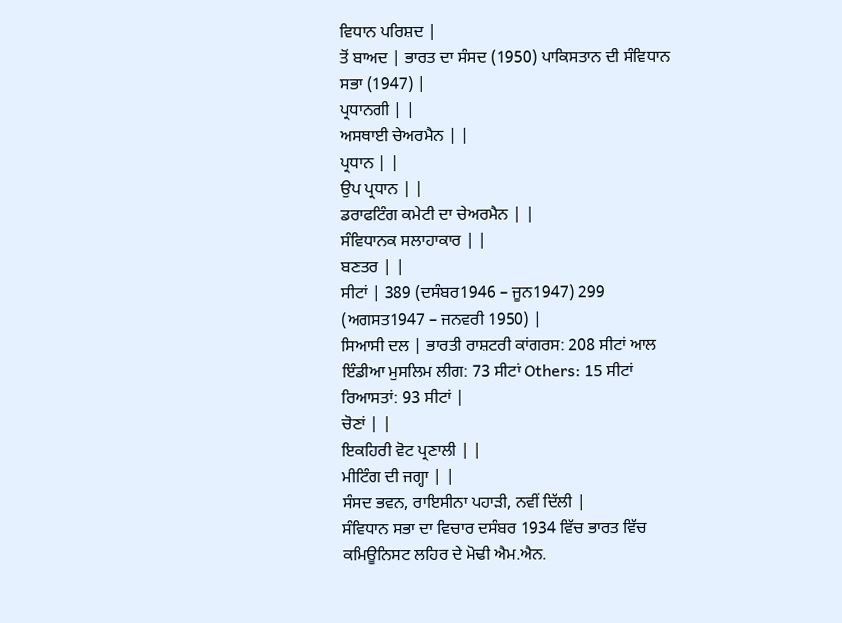ਵਿਧਾਨ ਪਰਿਸ਼ਦ |
ਤੋਂ ਬਾਅਦ | ਭਾਰਤ ਦਾ ਸੰਸਦ (1950) ਪਾਕਿਸਤਾਨ ਦੀ ਸੰਵਿਧਾਨ ਸਭਾ (1947) |
ਪ੍ਰਧਾਨਗੀ | |
ਅਸਥਾਈ ਚੇਅਰਮੈਨ | |
ਪ੍ਰਧਾਨ | |
ਉਪ ਪ੍ਰਧਾਨ | |
ਡਰਾਫਟਿੰਗ ਕਮੇਟੀ ਦਾ ਚੇਅਰਮੈਨ | |
ਸੰਵਿਧਾਨਕ ਸਲਾਹਾਕਾਰ | |
ਬਣਤਰ | |
ਸੀਟਾਂ | 389 (ਦਸੰਬਰ1946 – ਜੂਨ1947) 299 (ਅਗਸਤ1947 – ਜਨਵਰੀ 1950) |
ਸਿਆਸੀ ਦਲ | ਭਾਰਤੀ ਰਾਸ਼ਟਰੀ ਕਾਂਗਰਸ: 208 ਸੀਟਾਂ ਆਲ ਇੰਡੀਆ ਮੁਸਲਿਮ ਲੀਗ: 73 ਸੀਟਾਂ Others: 15 ਸੀਟਾਂ ਰਿਆਸਤਾਂ: 93 ਸੀਟਾਂ |
ਚੋਣਾਂ | |
ਇਕਹਿਰੀ ਵੋਟ ਪ੍ਰਣਾਲੀ | |
ਮੀਟਿੰਗ ਦੀ ਜਗ੍ਹਾ | |
ਸੰਸਦ ਭਵਨ, ਰਾਇਸੀਨਾ ਪਹਾੜੀ, ਨਵੀਂ ਦਿੱਲੀ |
ਸੰਵਿਧਾਨ ਸਭਾ ਦਾ ਵਿਚਾਰ ਦਸੰਬਰ 1934 ਵਿੱਚ ਭਾਰਤ ਵਿੱਚ ਕਮਿਊਨਿਸਟ ਲਹਿਰ ਦੇ ਮੋਢੀ ਐਮ.ਐਨ.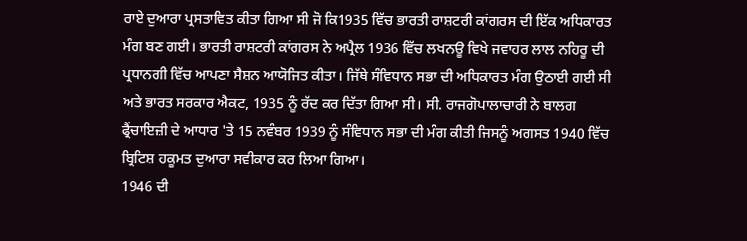ਰਾਏ ਦੁਆਰਾ ਪ੍ਰਸਤਾਵਿਤ ਕੀਤਾ ਗਿਆ ਸੀ ਜੋ ਕਿ1935 ਵਿੱਚ ਭਾਰਤੀ ਰਾਸ਼ਟਰੀ ਕਾਂਗਰਸ ਦੀ ਇੱਕ ਅਧਿਕਾਰਤ ਮੰਗ ਬਣ ਗਈ। ਭਾਰਤੀ ਰਾਸ਼ਟਰੀ ਕਾਂਗਰਸ ਨੇ ਅਪ੍ਰੈਲ 1936 ਵਿੱਚ ਲਖਨਊ ਵਿਖੇ ਜਵਾਹਰ ਲਾਲ ਨਹਿਰੂ ਦੀ ਪ੍ਰਧਾਨਗੀ ਵਿੱਚ ਆਪਣਾ ਸੈਸ਼ਨ ਆਯੋਜਿਤ ਕੀਤਾ। ਜਿੱਥੇ ਸੰਵਿਧਾਨ ਸਭਾ ਦੀ ਅਧਿਕਾਰਤ ਮੰਗ ਉਠਾਈ ਗਈ ਸੀ ਅਤੇ ਭਾਰਤ ਸਰਕਾਰ ਐਕਟ, 1935 ਨੂੰ ਰੱਦ ਕਰ ਦਿੱਤਾ ਗਿਆ ਸੀ। ਸੀ. ਰਾਜਗੋਪਾਲਾਚਾਰੀ ਨੇ ਬਾਲਗ ਫ੍ਰੈਂਚਾਇਜ਼ੀ ਦੇ ਆਧਾਰ 'ਤੇ 15 ਨਵੰਬਰ 1939 ਨੂੰ ਸੰਵਿਧਾਨ ਸਭਾ ਦੀ ਮੰਗ ਕੀਤੀ ਜਿਸਨੂੰ ਅਗਸਤ 1940 ਵਿੱਚ ਬ੍ਰਿਟਿਸ਼ ਹਕੂਮਤ ਦੁਆਰਾ ਸਵੀਕਾਰ ਕਰ ਲਿਆ ਗਿਆ।
1946 ਦੀ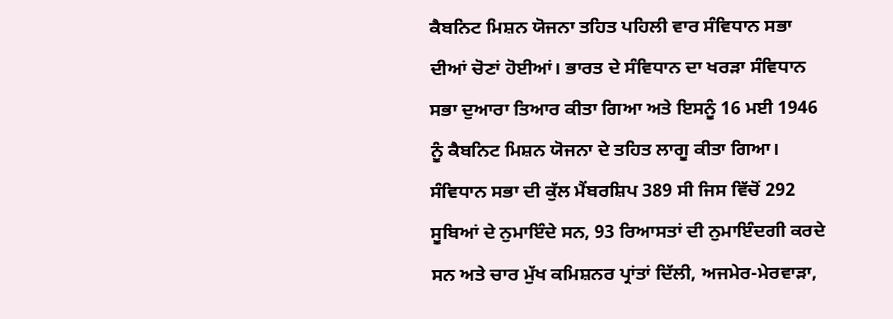ਕੈਬਨਿਟ ਮਿਸ਼ਨ ਯੋਜਨਾ ਤਹਿਤ ਪਹਿਲੀ ਵਾਰ ਸੰਵਿਧਾਨ ਸਭਾ ਦੀਆਂ ਚੋਣਾਂ ਹੋਈਆਂ। ਭਾਰਤ ਦੇ ਸੰਵਿਧਾਨ ਦਾ ਖਰੜਾ ਸੰਵਿਧਾਨ ਸਭਾ ਦੁਆਰਾ ਤਿਆਰ ਕੀਤਾ ਗਿਆ ਅਤੇ ਇਸਨੂੰ 16 ਮਈ 1946 ਨੂੰ ਕੈਬਨਿਟ ਮਿਸ਼ਨ ਯੋਜਨਾ ਦੇ ਤਹਿਤ ਲਾਗੂ ਕੀਤਾ ਗਿਆ। ਸੰਵਿਧਾਨ ਸਭਾ ਦੀ ਕੁੱਲ ਮੈਂਬਰਸ਼ਿਪ 389 ਸੀ ਜਿਸ ਵਿੱਚੋਂ 292 ਸੂਬਿਆਂ ਦੇ ਨੁਮਾਇੰਦੇ ਸਨ, 93 ਰਿਆਸਤਾਂ ਦੀ ਨੁਮਾਇੰਦਗੀ ਕਰਦੇ ਸਨ ਅਤੇ ਚਾਰ ਮੁੱਖ ਕਮਿਸ਼ਨਰ ਪ੍ਰਾਂਤਾਂ ਦਿੱਲੀ, ਅਜਮੇਰ-ਮੇਰਵਾੜਾ,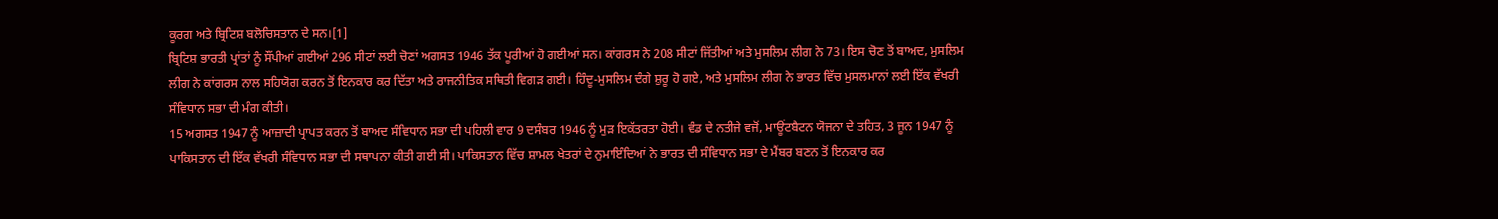ਕੂਰਗ ਅਤੇ ਬ੍ਰਿਟਿਸ਼ ਬਲੋਚਿਸਤਾਨ ਦੇ ਸਨ।[1]
ਬ੍ਰਿਟਿਸ਼ ਭਾਰਤੀ ਪ੍ਰਾਂਤਾਂ ਨੂੰ ਸੌਂਪੀਆਂ ਗਈਆਂ 296 ਸੀਟਾਂ ਲਈ ਚੋਣਾਂ ਅਗਸਤ 1946 ਤੱਕ ਪੂਰੀਆਂ ਹੋ ਗਈਆਂ ਸਨ। ਕਾਂਗਰਸ ਨੇ 208 ਸੀਟਾਂ ਜਿੱਤੀਆਂ ਅਤੇ ਮੁਸਲਿਮ ਲੀਗ ਨੇ 73। ਇਸ ਚੋਣ ਤੋਂ ਬਾਅਦ, ਮੁਸਲਿਮ ਲੀਗ ਨੇ ਕਾਂਗਰਸ ਨਾਲ ਸਹਿਯੋਗ ਕਰਨ ਤੋਂ ਇਨਕਾਰ ਕਰ ਦਿੱਤਾ ਅਤੇ ਰਾਜਨੀਤਿਕ ਸਥਿਤੀ ਵਿਗੜ ਗਈ। ਹਿੰਦੂ-ਮੁਸਲਿਮ ਦੰਗੇ ਸ਼ੁਰੂ ਹੋ ਗਏ, ਅਤੇ ਮੁਸਲਿਮ ਲੀਗ ਨੇ ਭਾਰਤ ਵਿੱਚ ਮੁਸਲਮਾਨਾਂ ਲਈ ਇੱਕ ਵੱਖਰੀ ਸੰਵਿਧਾਨ ਸਭਾ ਦੀ ਮੰਗ ਕੀਤੀ।
15 ਅਗਸਤ 1947 ਨੂੰ ਆਜ਼ਾਦੀ ਪ੍ਰਾਪਤ ਕਰਨ ਤੋਂ ਬਾਅਦ ਸੰਵਿਧਾਨ ਸਭਾ ਦੀ ਪਹਿਲੀ ਵਾਰ 9 ਦਸੰਬਰ 1946 ਨੂੰ ਮੁੜ ਇਕੱਤਰਤਾ ਹੋਈ। ਵੰਡ ਦੇ ਨਤੀਜੇ ਵਜੋਂ, ਮਾਊਂਟਬੈਟਨ ਯੋਜਨਾ ਦੇ ਤਹਿਤ, 3 ਜੂਨ 1947 ਨੂੰ ਪਾਕਿਸਤਾਨ ਦੀ ਇੱਕ ਵੱਖਰੀ ਸੰਵਿਧਾਨ ਸਭਾ ਦੀ ਸਥਾਪਨਾ ਕੀਤੀ ਗਈ ਸੀ। ਪਾਕਿਸਤਾਨ ਵਿੱਚ ਸ਼ਾਮਲ ਖੇਤਰਾਂ ਦੇ ਨੁਮਾਇੰਦਿਆਂ ਨੇ ਭਾਰਤ ਦੀ ਸੰਵਿਧਾਨ ਸਭਾ ਦੇ ਮੈਂਬਰ ਬਣਨ ਤੋਂ ਇਨਕਾਰ ਕਰ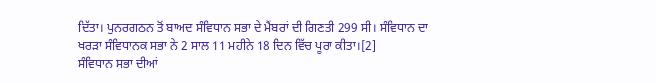ਦਿੱਤਾ। ਪੁਨਰਗਠਨ ਤੋਂ ਬਾਅਦ ਸੰਵਿਧਾਨ ਸਭਾ ਦੇ ਮੈਂਬਰਾਂ ਦੀ ਗਿਣਤੀ 299 ਸੀ। ਸੰਵਿਧਾਨ ਦਾ ਖਰੜਾ ਸੰਵਿਧਾਨਕ ਸਭਾ ਨੇ 2 ਸਾਲ 11 ਮਹੀਨੇ 18 ਦਿਨ ਵਿੱਚ ਪੂਰਾ ਕੀਤਾ।[2]
ਸੰਵਿਧਾਨ ਸਭਾ ਦੀਆਂ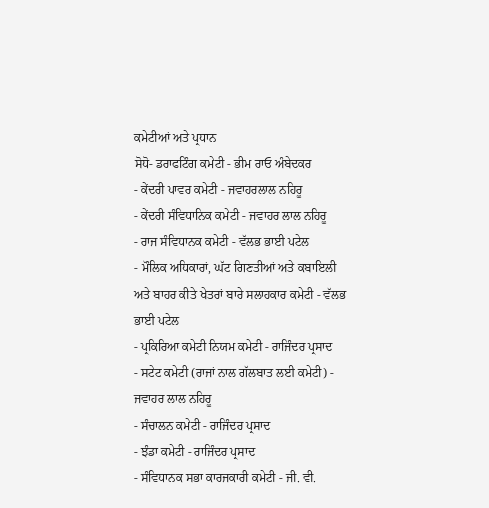ਕਮੇਟੀਆਂ ਅਤੇ ਪ੍ਰਧਾਨ
ਸੋਧੋ- ਡਰਾਫਟਿੰਗ ਕਮੇਟੀ - ਭੀਮ ਰਾਓ ਅੰਬੇਦਕਰ
- ਕੇਂਦਰੀ ਪਾਵਰ ਕਮੇਟੀ - ਜਵਾਹਰਲਾਲ ਨਹਿਰੂ
- ਕੇਂਦਰੀ ਸੰਵਿਧਾਨਿਕ ਕਮੇਟੀ - ਜਵਾਹਰ ਲਾਲ ਨਹਿਰੂ
- ਰਾਜ ਸੰਵਿਧਾਨਕ ਕਮੇਟੀ - ਵੱਲਭ ਭਾਈ ਪਟੇਲ
- ਮੌਲਿਕ ਅਧਿਕਾਰਾਂ, ਘੱਟ ਗਿਣਤੀਆਂ ਅਤੇ ਕਬਾਇਲੀ ਅਤੇ ਬਾਹਰ ਕੀਤੇ ਖੇਤਰਾਂ ਬਾਰੇ ਸਲਾਹਕਾਰ ਕਮੇਟੀ - ਵੱਲਭ ਭਾਈ ਪਟੇਲ
- ਪ੍ਰਕਿਰਿਆ ਕਮੇਟੀ ਨਿਯਮ ਕਮੇਟੀ - ਰਾਜਿੰਦਰ ਪ੍ਰਸਾਦ
- ਸਟੇਟ ਕਮੇਟੀ (ਰਾਜਾਂ ਨਾਲ ਗੱਲਬਾਤ ਲਈ ਕਮੇਟੀ) - ਜਵਾਹਰ ਲਾਲ ਨਹਿਰੂ
- ਸੰਚਾਲਨ ਕਮੇਟੀ - ਰਾਜਿੰਦਰ ਪ੍ਰਸਾਦ
- ਝੰਡਾ ਕਮੇਟੀ - ਰਾਜਿੰਦਰ ਪ੍ਰਸਾਦ
- ਸੰਵਿਧਾਨਕ ਸਭਾ ਕਾਰਜਕਾਰੀ ਕਮੇਟੀ - ਜੀ. ਵੀ.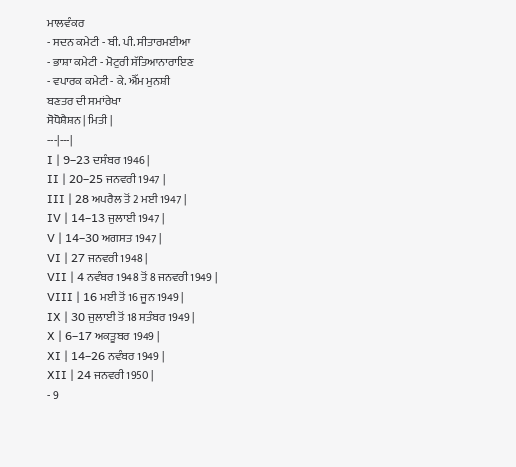ਮਾਲਵੰਕਰ
- ਸਦਨ ਕਮੇਟੀ - ਬੀ. ਪੀ. ਸੀਤਾਰਮਈਆ
- ਭਾਸ਼ਾ ਕਮੇਟੀ - ਮੋਟੁਰੀ ਸੱਤਿਆਨਾਰਾਇਣ
- ਵਪਾਰਕ ਕਮੇਟੀ - ਕੇ. ਐੱਮ ਮੁਨਸ਼ੀ
ਬਣਤਰ ਦੀ ਸਮਾਂਰੇਖਾ
ਸੋਧੋਸ਼ੈਸ਼ਨ | ਮਿਤੀ |
---|---|
I | 9–23 ਦਸੰਬਰ 1946 |
II | 20–25 ਜਨਵਰੀ 1947 |
III | 28 ਅਪਰੈਲ ਤੋਂ 2 ਮਈ 1947 |
IV | 14–13 ਜੁਲਾਈ 1947 |
V | 14–30 ਅਗਸਤ 1947 |
VI | 27 ਜਨਵਰੀ 1948 |
VII | 4 ਨਵੰਬਰ 1948 ਤੋਂ 8 ਜਨਵਰੀ 1949 |
VIII | 16 ਮਈ ਤੋਂ 16 ਜੂਨ 1949 |
IX | 30 ਜੁਲਾਈ ਤੋਂ 18 ਸਤੰਬਰ 1949 |
X | 6–17 ਅਕਤੂਬਰ 1949 |
XI | 14–26 ਨਵੰਬਰ 1949 |
XII | 24 ਜਨਵਰੀ 1950 |
- 9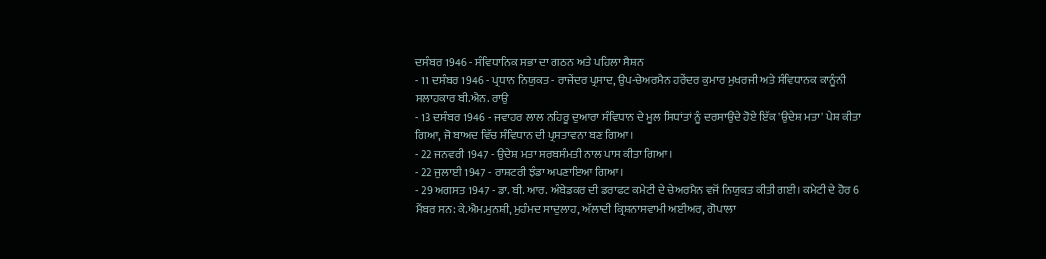ਦਸੰਬਰ 1946 - ਸੰਵਿਧਾਨਿਕ ਸਭਾ ਦਾ ਗਠਨ ਅਤੇ ਪਹਿਲਾ ਸੈਸ਼ਨ
- 11 ਦਸੰਬਰ 1946 - ਪ੍ਰਧਾਨ ਨਿਯੁਕਤ - ਰਾਜੇਂਦਰ ਪ੍ਰਸਾਦ, ਉਪ-ਚੇਅਰਮੈਨ ਹਰੇਂਦਰ ਕੁਮਾਰ ਮੁਖਰਜੀ ਅਤੇ ਸੰਵਿਧਾਨਕ ਕਾਨੂੰਨੀ ਸਲਾਹਕਾਰ ਬੀ.ਐਨ. ਰਾਉ
- 13 ਦਸੰਬਰ 1946 - ਜਵਾਹਰ ਲਾਲ ਨਹਿਰੂ ਦੁਆਰਾ ਸੰਵਿਧਾਨ ਦੇ ਮੂਲ ਸਿਧਾਂਤਾਂ ਨੂੰ ਦਰਸਾਉਂਦੇ ਹੋਏ ਇੱਕ 'ਉਦੇਸ਼ ਮਤਾ' ਪੇਸ਼ ਕੀਤਾ ਗਿਆ, ਜੋ ਬਾਅਦ ਵਿੱਚ ਸੰਵਿਧਾਨ ਦੀ ਪ੍ਰਸਤਾਵਨਾ ਬਣ ਗਿਆ।
- 22 ਜਨਵਰੀ 1947 - ਉਦੇਸ਼ ਮਤਾ ਸਰਬਸੰਮਤੀ ਨਾਲ ਪਾਸ ਕੀਤਾ ਗਿਆ।
- 22 ਜੁਲਾਈ 1947 - ਰਾਸ਼ਟਰੀ ਝੰਡਾ ਅਪਣਾਇਆ ਗਿਆ।
- 29 ਅਗਸਤ 1947 - ਡਾ. ਬੀ. ਆਰ. ਅੰਬੇਡਕਰ ਦੀ ਡਰਾਫਟ ਕਮੇਟੀ ਦੇ ਚੇਅਰਮੈਨ ਵਜੋਂ ਨਿਯੁਕਤ ਕੀਤੀ ਗਈ। ਕਮੇਟੀ ਦੇ ਹੋਰ 6 ਮੈਂਬਰ ਸਨ: ਕੇ.ਐਮ.ਮੁਨਸ਼ੀ, ਮੁਹੰਮਦ ਸਾਦੁਲਾਹ, ਅੱਲਾਦੀ ਕ੍ਰਿਸ਼ਨਾਸਵਾਮੀ ਅਈਅਰ, ਗੋਪਾਲਾ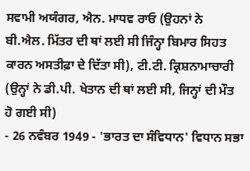ਸਵਾਮੀ ਅਯੰਗਰ, ਐਨ. ਮਾਧਵ ਰਾਓ (ਉਹਨਾਂ ਨੇ ਬੀ.ਐਲ. ਮਿੱਤਰ ਦੀ ਥਾਂ ਲਈ ਸੀ ਜਿੰਨ੍ਹਾ ਬਿਮਾਰ ਸਿਹਤ ਕਾਰਨ ਅਸਤੀਫ਼ਾ ਦੇ ਦਿੱਤਾ ਸੀ), ਟੀ.ਟੀ. ਕ੍ਰਿਸ਼ਨਾਮਾਚਾਰੀ (ਉਨ੍ਹਾਂ ਨੇ ਡੀ.ਪੀ. ਖੇਤਾਨ ਦੀ ਥਾਂ ਲਈ ਸੀ, ਜਿਨ੍ਹਾਂ ਦੀ ਮੌਤ ਹੋ ਗਈ ਸੀ)
- 26 ਨਵੰਬਰ 1949 - 'ਭਾਰਤ ਦਾ ਸੰਵਿਧਾਨ' ਵਿਧਾਨ ਸਭਾ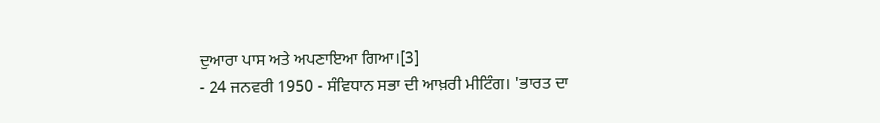ਦੁਆਰਾ ਪਾਸ ਅਤੇ ਅਪਣਾਇਆ ਗਿਆ।[3]
- 24 ਜਨਵਰੀ 1950 - ਸੰਵਿਧਾਨ ਸਭਾ ਦੀ ਆਖ਼ਰੀ ਮੀਟਿੰਗ। 'ਭਾਰਤ ਦਾ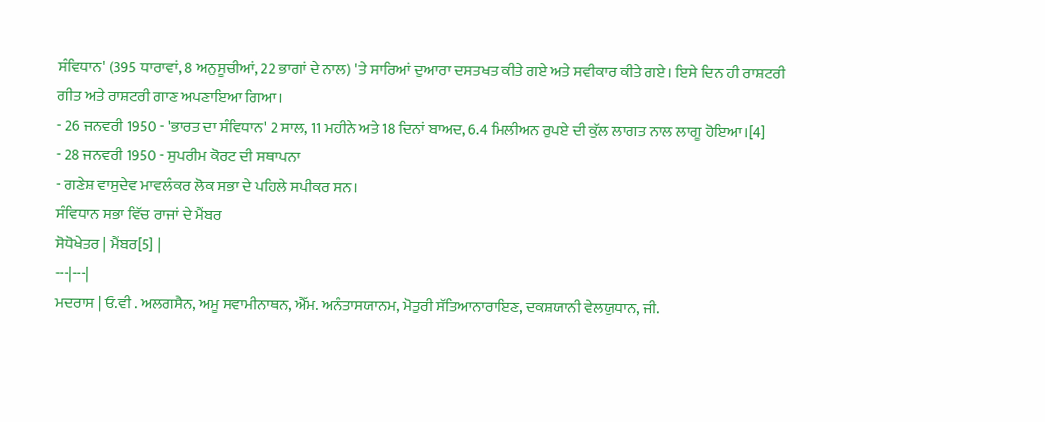ਸੰਵਿਧਾਨ' (395 ਧਾਰਾਵਾਂ, 8 ਅਨੁਸੂਚੀਆਂ, 22 ਭਾਗਾਂ ਦੇ ਨਾਲ) 'ਤੇ ਸਾਰਿਆਂ ਦੁਆਰਾ ਦਸਤਖਤ ਕੀਤੇ ਗਏ ਅਤੇ ਸਵੀਕਾਰ ਕੀਤੇ ਗਏ। ਇਸੇ ਦਿਨ ਹੀ ਰਾਸ਼ਟਰੀ ਗੀਤ ਅਤੇ ਰਾਸ਼ਟਰੀ ਗਾਣ ਅਪਣਾਇਆ ਗਿਆ।
- 26 ਜਨਵਰੀ 1950 - 'ਭਾਰਤ ਦਾ ਸੰਵਿਧਾਨ' 2 ਸਾਲ, 11 ਮਹੀਨੇ ਅਤੇ 18 ਦਿਨਾਂ ਬਾਅਦ, 6.4 ਮਿਲੀਅਨ ਰੁਪਏ ਦੀ ਕੁੱਲ ਲਾਗਤ ਨਾਲ ਲਾਗੂ ਹੋਇਆ।[4]
- 28 ਜਨਵਰੀ 1950 - ਸੁਪਰੀਮ ਕੋਰਟ ਦੀ ਸਥਾਪਨਾ
- ਗਣੇਸ਼ ਵਾਸੁਦੇਵ ਮਾਵਲੰਕਰ ਲੋਕ ਸਭਾ ਦੇ ਪਹਿਲੇ ਸਪੀਕਰ ਸਨ।
ਸੰਵਿਧਾਨ ਸਭਾ ਵਿੱਚ ਰਾਜਾਂ ਦੇ ਮੈਂਬਰ
ਸੋਧੋਖੇਤਰ | ਮੈਂਬਰ[5] |
---|---|
ਮਦਰਾਸ | ਓ.ਵੀ . ਅਲਗਸੈਨ, ਅਮੂ ਸਵਾਮੀਨਾਥਨ, ਐੱਮ. ਅਨੰਤਾਸਯਾਨਮ, ਮੋਤੁਰੀ ਸੱਤਿਆਨਾਰਾਇਣ, ਦਕਸ਼ਯਾਨੀ ਵੇਲਯੁਧਾਨ, ਜੀ.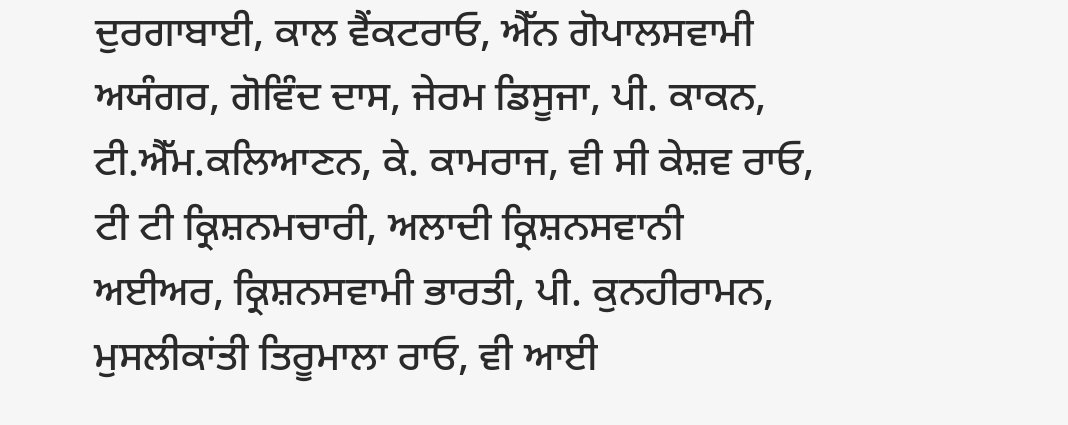ਦੁਰਗਾਬਾਈ, ਕਾਲ ਵੈਂਕਟਰਾਓ, ਐੱਨ ਗੋਪਾਲਸਵਾਮੀ ਅਯੰਗਰ, ਗੋਵਿੰਦ ਦਾਸ, ਜੇਰਮ ਡਿਸੂਜਾ, ਪੀ. ਕਾਕਨ, ਟੀ.ਐੱਮ.ਕਲਿਆਣਨ, ਕੇ. ਕਾਮਰਾਜ, ਵੀ ਸੀ ਕੇਸ਼ਵ ਰਾਓ, ਟੀ ਟੀ ਕ੍ਰਿਸ਼ਨਮਚਾਰੀ, ਅਲਾਦੀ ਕ੍ਰਿਸ਼ਨਸਵਾਨੀ ਅਈਅਰ, ਕ੍ਰਿਸ਼ਨਸਵਾਮੀ ਭਾਰਤੀ, ਪੀ. ਕੁਨਹੀਰਾਮਨ, ਮੁਸਲੀਕਾਂਤੀ ਤਿਰੂਮਾਲਾ ਰਾਓ, ਵੀ ਆਈ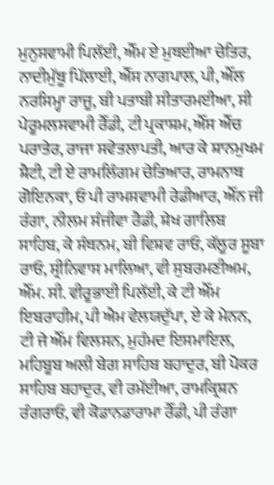ਮੁਨੁਸਵਾਮੀ ਪਿਲੱਈ, ਐੱਮ ਏ ਮੁਥਈਆ ਚੇਤਿਰ, ਨਾਦੀਮੁੱਥੂ ਪਿੱਲਾਈ, ਐੱਸ ਨਾਗਪਾਲ, ਪੀ, ਐੱਲ ਨਰਸਿਮ੍ਹਾ ਰਾਜੂ, ਬੀ ਪਤਾਬੀ ਸੀਤਾਰਮਈਆ, ਸੀ ਪੇਰੂਮਲਸਵਾਮੀ ਰੈੱਡੀ, ਟੀ ਪ੍ਰਕਾਸ਼ਮ, ਐੱਸ ਐੱਚ ਪਰਾਤੇਰ, ਰਾਜਾ ਸਵੇਤਲਾਪਤੀ, ਆਰ ਕੇ ਸ਼ਾਨਮੁਖਮ ਸ਼ੈਟੀ, ਟੀ ਏ ਰਾਮਲਿੰਗਮ ਚੇਤਿਆਰ, ਰਾਮਨਾਥ ਗੋਇਨਕਾ, ਓ ਪੀ ਰਾਮਸਵਾਮੀ ਰੇਡੀਆਰ, ਐੱਨ ਜੀ ਰੰਗਾ, ਨੀਲਮ ਸੰਜੀਵਾ ਰੈਡੀ, ਸ਼ੇਖ ਗਾਲਿਬ ਸਾਹਿਬ, ਕੇ ਸੰਥਨਮ, ਬੀ ਵਿਸ਼ਵ ਰਾਓ, ਕੱਲੂਰ ਸੂਬਾ ਰਾਓ, ਸ੍ਰੀਨਿਵਾਸ ਮਾਲਿਆ, ਵੀ ਸੁਬਰਮਣੀਅਮ, ਐੱਮ. ਸੀ. ਵੀਰੂਭਾਈ ਪਿਲੱਈ, ਕੇ ਟੀ ਐੱਮ ਇਬਰਾਹੀਮ, ਪੀ ਐਮ ਵੇਲਯਦੁੱਪਾ, ਏ ਕੇ ਮੇਨਨ, ਟੀ ਜੇ ਐੱਮ ਵਿਲਸਨ, ਮੁਹੰਮਦ ਇਸਮਾਇਲ, ਮਹਿਬੂਬ ਅਲੀ ਬੇਗ ਸਾਹਿਬ ਬਹਾਦੁਰ, ਬੀ ਪੋਕਰ ਸਾਹਿਬ ਬਹਾਦੁਰ, ਵੀ ਰਮੱਈਆ, ਰਾਮਕ੍ਰਿਸ਼ਨ ਰੰਗਰਾਓ, ਵੀ ਕੋਡਾਨਡਾਰਾਮਾ ਰੈੱਡੀ, ਪੀ ਰੰਗਾ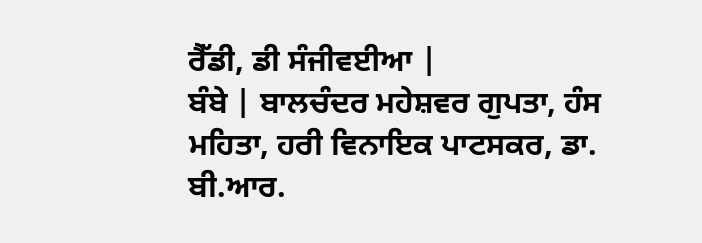ਰੈੱਡੀ, ਡੀ ਸੰਜੀਵਈਆ |
ਬੰਬੇ | ਬਾਲਚੰਦਰ ਮਹੇਸ਼ਵਰ ਗੁਪਤਾ, ਹੰਸ ਮਹਿਤਾ, ਹਰੀ ਵਿਨਾਇਕ ਪਾਟਸਕਰ, ਡਾ. ਬੀ.ਆਰ.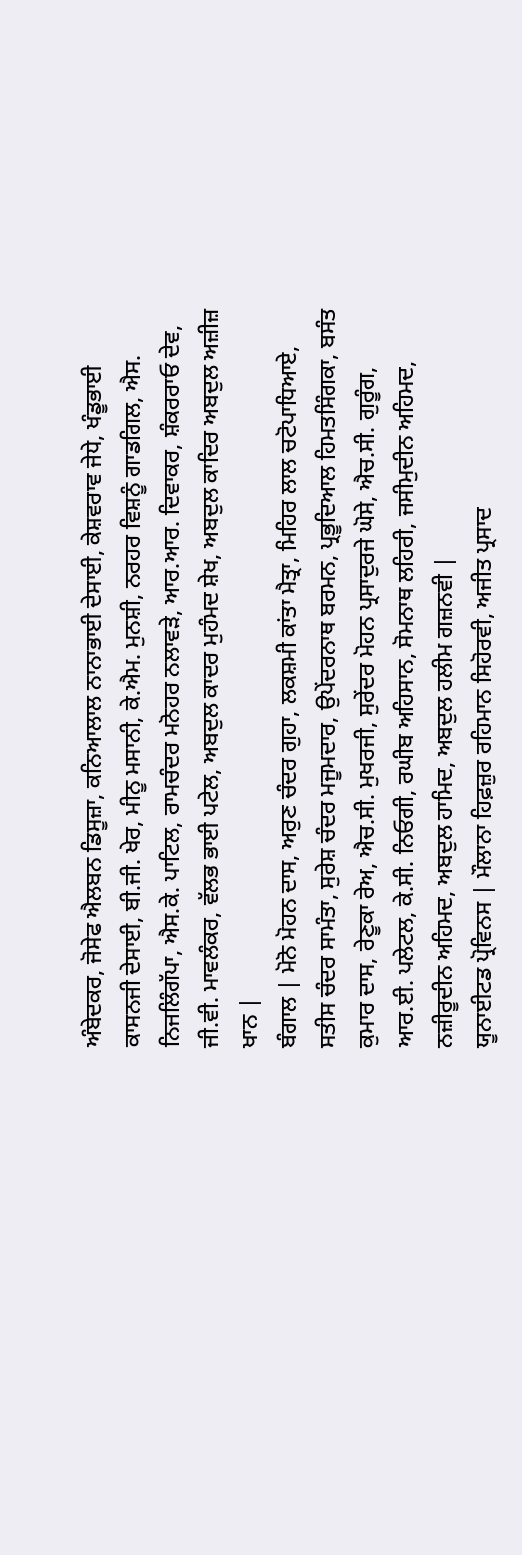ਅੰਬੇਦਕਰ, ਜੋਸੇਫ ਐਲਬਨ ਡਿਸੂਜ਼ਾ, ਕਨਿਆਲਾਲ ਨਾਨਾਭਾਈ ਦੇਸਾਈ, ਕੇਸ਼ਵਰਾਵ ਜੇਧੇ, ਖੰਡੂਭਾਈ ਕਾਸਨਜੀ ਦੇਸਾਈ, ਬੀ.ਜੀ. ਖੇਰ, ਮੀਨੂ ਮਸਾਨੀ, ਕੇ.ਐਮ. ਮੁਨਸ਼ੀ, ਨਰਹਰ ਵਿਸ਼ਨੂੰ ਗਾਡਗਿਲ, ਐਸ. ਨਿਜਲਿੰਗੱਪਾ, ਐਸ.ਕੇ. ਪਾਟਿਲ, ਰਾਮਚੰਦਰ ਮਨੋਹਰ ਨਲਾਵੜੇ, ਆਰ.ਆਰ. ਦਿਵਾਕਰ, ਸ਼ੰਕਰਰਾਓ ਦੇਵ, ਜੀ.ਵੀ. ਮਾਵਲੰਕਰ, ਵੱਲਭ ਭਾਈ ਪਟੇਲ, ਅਬਦੁਲ ਕਾਦਰ ਮੁਹੰਮਦ ਸ਼ੇਖ, ਅਬਦੁਲ ਕਾਦਿਰ ਅਬਦੁਲ ਅਜ਼ੀਜ਼ ਖਾਨ |
ਬੰਗਾਲ | ਮੋਨੋ ਮੋਹਨ ਦਾਸ, ਅਰੁਣ ਚੰਦਰ ਗੁਹਾ, ਲਕਸ਼ਮੀ ਕਾਂਤਾ ਮੈਤ੍ਰਾ, ਮਿਹਿਰ ਲਾਲ ਚਟੋਪਾਧਿਆਏ, ਸਤੀਸ ਚੰਦਰ ਸਾਮੰਤਾ, ਸੁਰੇਸ਼ ਚੰਦਰ ਮਜੂਮਦਾਰ, ਉਪੇਂਦਰਨਾਥ ਬਰਮਨ, ਪ੍ਰਭੂਦਿਆਲ ਹਿਮਤਸਿੰਗਕਾ, ਬਸੰਤ ਕੁਮਾਰ ਦਾਸ, ਰੇਣੂਕਾ ਰੇਅ, ਐਚ.ਸੀ. ਮੁਖਰਜੀ, ਸੁਰੇਂਦਰ ਮੋਹਨ ਪ੍ਰਸਾਦੁਰਜੇ ਘੋਸੇ, ਐਚ.ਸੀ. ਗੁਰੂੰਗ, ਆਰ.ਈ. ਪਲੇਟਲ, ਕੇ.ਸੀ. ਨਿਓਗੀ, ਰਘੀਬ ਅਹਿਸਾਨ, ਸੋਮਨਾਥ ਲਹਿਰੀ, ਜਸੀਮੁਦੀਨ ਅਹਿਮਦ, ਨਜ਼ੀਰੂਦੀਨ ਅਹਿਮਦ, ਅਬਦੁਲ ਹਾਮਿਦ, ਅਬਦੁਲ ਹਲੀਮ ਗਜ਼ਨਵੀ |
ਯੂਨਾਈਟਡ ਪ੍ਰੋਵਿਨਸ | ਮੌਲਾਨਾ ਹਿਫ਼ਜ਼ੁਰ ਰਹਿਮਾਨ ਸਿਹੋਰਵੀ, ਅਜੀਤ ਪ੍ਰਸਾਦ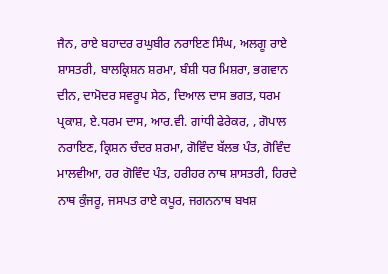ਜੈਨ, ਰਾਏ ਬਹਾਦਰ ਰਘੁਬੀਰ ਨਰਾਇਣ ਸਿੰਘ, ਅਲਗੂ ਰਾਏ ਸ਼ਾਸਤਰੀ, ਬਾਲਕ੍ਰਿਸ਼ਨ ਸ਼ਰਮਾ, ਬੰਸ਼ੀ ਧਰ ਮਿਸ਼ਰਾ, ਭਗਵਾਨ ਦੀਨ, ਦਾਮੋਦਰ ਸਵਰੂਪ ਸੇਠ, ਦਿਆਲ ਦਾਸ ਭਗਤ, ਧਰਮ ਪ੍ਰਕਾਸ਼, ਏ.ਧਰਮ ਦਾਸ, ਆਰ.ਵੀ. ਗਾਂਧੀ ਫੇਰੇਕਰ, , ਗੋਪਾਲ ਨਰਾਇਣ, ਕ੍ਰਿਸ਼ਨ ਚੰਦਰ ਸ਼ਰਮਾ, ਗੋਵਿੰਦ ਬੱਲਭ ਪੰਤ, ਗੋਵਿੰਦ ਮਾਲਵੀਆ, ਹਰ ਗੋਵਿੰਦ ਪੰਤ, ਹਰੀਹਰ ਨਾਥ ਸ਼ਾਸਤਰੀ, ਹਿਰਦੇ ਨਾਥ ਕੁੰਜਰੂ, ਜਸਪਤ ਰਾਏ ਕਪੂਰ, ਜਗਨਨਾਥ ਬਖਸ਼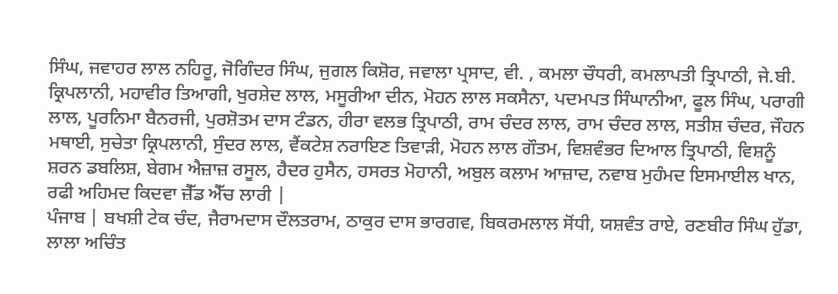ਸਿੰਘ, ਜਵਾਹਰ ਲਾਲ ਨਹਿਰੂ, ਜੋਗਿੰਦਰ ਸਿੰਘ, ਜੁਗਲ ਕਿਸ਼ੋਰ, ਜਵਾਲਾ ਪ੍ਰਸਾਦ, ਵੀ. , ਕਮਲਾ ਚੌਧਰੀ, ਕਮਲਾਪਤੀ ਤ੍ਰਿਪਾਠੀ, ਜੇ.ਬੀ. ਕ੍ਰਿਪਲਾਨੀ, ਮਹਾਵੀਰ ਤਿਆਗੀ, ਖੁਰਸ਼ੇਦ ਲਾਲ, ਮਸੂਰੀਆ ਦੀਨ, ਮੋਹਨ ਲਾਲ ਸਕਸੈਨਾ, ਪਦਮਪਤ ਸਿੰਘਾਨੀਆ, ਫੂਲ ਸਿੰਘ, ਪਰਾਗੀ ਲਾਲ, ਪੂਰਨਿਮਾ ਬੈਨਰਜੀ, ਪੁਰਸ਼ੋਤਮ ਦਾਸ ਟੰਡਨ, ਹੀਰਾ ਵਲਭ ਤ੍ਰਿਪਾਠੀ, ਰਾਮ ਚੰਦਰ ਲਾਲ, ਰਾਮ ਚੰਦਰ ਲਾਲ, ਸਤੀਸ਼ ਚੰਦਰ, ਜੌਹਨ ਮਥਾਈ, ਸੁਚੇਤਾ ਕ੍ਰਿਪਲਾਨੀ, ਸੁੰਦਰ ਲਾਲ, ਵੈਂਕਟੇਸ਼ ਨਰਾਇਣ ਤਿਵਾੜੀ, ਮੋਹਨ ਲਾਲ ਗੌਤਮ, ਵਿਸ਼ਵੰਭਰ ਦਿਆਲ ਤ੍ਰਿਪਾਠੀ, ਵਿਸ਼ਨੂੰ ਸ਼ਰਨ ਡਬਲਿਸ਼, ਬੇਗਮ ਐਜ਼ਾਜ਼ ਰਸੂਲ, ਹੈਦਰ ਹੁਸੈਨ, ਹਸਰਤ ਮੋਹਾਨੀ, ਅਬੁਲ ਕਲਾਮ ਆਜ਼ਾਦ, ਨਵਾਬ ਮੁਹੰਮਦ ਇਸਮਾਈਲ ਖਾਨ, ਰਫੀ ਅਹਿਮਦ ਕਿਦਵਾ ਜ਼ੈੱਡ ਐੱਚ ਲਾਰੀ |
ਪੰਜਾਬ | ਬਖਸ਼ੀ ਟੇਕ ਚੰਦ, ਜੈਰਾਮਦਾਸ ਦੌਲਤਰਾਮ, ਠਾਕੁਰ ਦਾਸ ਭਾਰਗਵ, ਬਿਕਰਮਲਾਲ ਸੋਂਧੀ, ਯਸ਼ਵੰਤ ਰਾਏ, ਰਣਬੀਰ ਸਿੰਘ ਹੁੱਡਾ, ਲਾਲਾ ਅਚਿੰਤ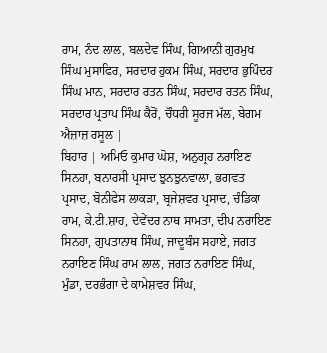ਰਾਮ, ਨੰਦ ਲਾਲ, ਬਲਦੇਵ ਸਿੰਘ, ਗਿਆਨੀ ਗੁਰਮੁਖ ਸਿੰਘ ਮੁਸਾਫਿਰ, ਸਰਦਾਰ ਹੁਕਮ ਸਿੰਘ, ਸਰਦਾਰ ਭੁਪਿੰਦਰ ਸਿੰਘ ਮਾਨ, ਸਰਦਾਰ ਰਤਨ ਸਿੰਘ, ਸਰਦਾਰ ਰਤਨ ਸਿੰਘ, ਸਰਦਾਰ ਪ੍ਰਤਾਪ ਸਿੰਘ ਕੈਰੋਂ, ਚੌਧਰੀ ਸੂਰਜ ਮੱਲ, ਬੇਗਮ ਐਜ਼ਾਜ਼ ਰਸੂਲ |
ਬਿਹਾਰ | ਅਮਿਓ ਕੁਮਾਰ ਘੋਸ਼, ਅਨੁਗ੍ਰਹ ਨਰਾਇਣ ਸਿਨਹਾ, ਬਨਾਰਸੀ ਪ੍ਰਸਾਦ ਝੁਨਝੁਨਵਾਲਾ, ਭਗਵਤ ਪ੍ਰਸਾਦ, ਬੋਨੀਫੇਸ ਲਾਕੜਾ, ਬ੍ਰਜੇਸ਼ਵਰ ਪ੍ਰਸਾਦ, ਚੰਡਿਕਾ ਰਾਮ, ਕੇ.ਟੀ.ਸ਼ਾਹ, ਦੇਵੇਂਦਰ ਨਾਥ ਸਾਮਤਾ, ਦੀਪ ਨਰਾਇਣ ਸਿਨਹਾ, ਗੁਪਤਾਨਾਥ ਸਿੰਘ, ਜਾਦੂਬੰਸ ਸਹਾਏ, ਜਗਤ ਨਰਾਇਣ ਸਿੰਘ ਰਾਮ ਲਾਲ, ਜਗਤ ਨਰਾਇਣ ਸਿੰਘ, ਮੁੰਡਾ, ਦਰਭੰਗਾ ਦੇ ਕਾਮੇਸ਼ਵਰ ਸਿੰਘ,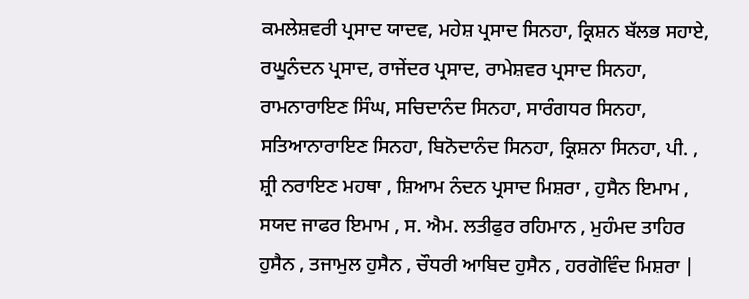ਕਮਲੇਸ਼ਵਰੀ ਪ੍ਰਸਾਦ ਯਾਦਵ, ਮਹੇਸ਼ ਪ੍ਰਸਾਦ ਸਿਨਹਾ, ਕ੍ਰਿਸ਼ਨ ਬੱਲਭ ਸਹਾਏ, ਰਘੂਨੰਦਨ ਪ੍ਰਸਾਦ, ਰਾਜੇਂਦਰ ਪ੍ਰਸਾਦ, ਰਾਮੇਸ਼ਵਰ ਪ੍ਰਸਾਦ ਸਿਨਹਾ, ਰਾਮਨਾਰਾਇਣ ਸਿੰਘ, ਸਚਿਦਾਨੰਦ ਸਿਨਹਾ, ਸਾਰੰਗਧਰ ਸਿਨਹਾ, ਸਤਿਆਨਾਰਾਇਣ ਸਿਨਹਾ, ਬਿਨੋਦਾਨੰਦ ਸਿਨਹਾ, ਕ੍ਰਿਸ਼ਨਾ ਸਿਨਹਾ, ਪੀ. , ਸ਼੍ਰੀ ਨਰਾਇਣ ਮਹਥਾ , ਸ਼ਿਆਮ ਨੰਦਨ ਪ੍ਰਸਾਦ ਮਿਸ਼ਰਾ , ਹੁਸੈਨ ਇਮਾਮ , ਸਯਦ ਜਾਫਰ ਇਮਾਮ , ਸ. ਐਮ. ਲਤੀਫੁਰ ਰਹਿਮਾਨ , ਮੁਹੰਮਦ ਤਾਹਿਰ ਹੁਸੈਨ , ਤਜਾਮੁਲ ਹੁਸੈਨ , ਚੌਧਰੀ ਆਬਿਦ ਹੁਸੈਨ , ਹਰਗੋਵਿੰਦ ਮਿਸ਼ਰਾ |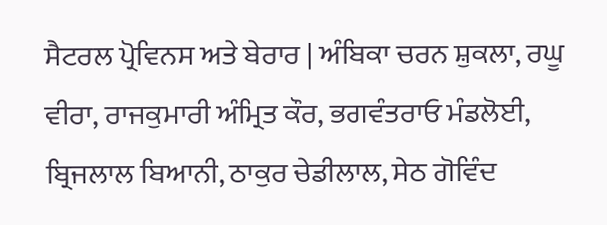ਸੈਟਰਲ ਪ੍ਰੋਵਿਨਸ ਅਤੇ ਬੇਰਾਰ | ਅੰਬਿਕਾ ਚਰਨ ਸ਼ੁਕਲਾ, ਰਘੂ ਵੀਰਾ, ਰਾਜਕੁਮਾਰੀ ਅੰਮ੍ਰਿਤ ਕੌਰ, ਭਗਵੰਤਰਾਓ ਮੰਡਲੋਈ, ਬ੍ਰਿਜਲਾਲ ਬਿਆਨੀ, ਠਾਕੁਰ ਚੇਡੀਲਾਲ, ਸੇਠ ਗੋਵਿੰਦ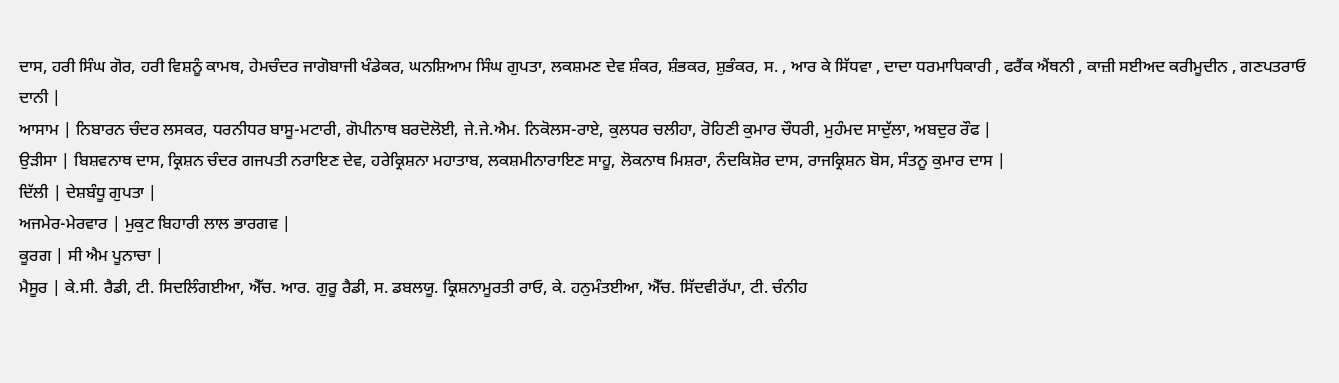ਦਾਸ, ਹਰੀ ਸਿੰਘ ਗੋਰ, ਹਰੀ ਵਿਸ਼ਨੂੰ ਕਾਮਥ, ਹੇਮਚੰਦਰ ਜਾਗੋਬਾਜੀ ਖੰਡੇਕਰ, ਘਨਸ਼ਿਆਮ ਸਿੰਘ ਗੁਪਤਾ, ਲਕਸ਼ਮਣ ਦੇਵ ਸ਼ੰਕਰ, ਸ਼ੰਭਕਰ, ਸ਼ੁਭੰਕਰ, ਸ. , ਆਰ ਕੇ ਸਿੱਧਵਾ , ਦਾਦਾ ਧਰਮਾਧਿਕਾਰੀ , ਫਰੈਂਕ ਐਂਥਨੀ , ਕਾਜ਼ੀ ਸਈਅਦ ਕਰੀਮੂਦੀਨ , ਗਣਪਤਰਾਓ ਦਾਨੀ |
ਆਸਾਮ | ਨਿਬਾਰਨ ਚੰਦਰ ਲਸਕਰ, ਧਰਨੀਧਰ ਬਾਸੂ-ਮਟਾਰੀ, ਗੋਪੀਨਾਥ ਬਰਦੋਲੋਈ, ਜੇ.ਜੇ.ਐਮ. ਨਿਕੋਲਸ-ਰਾਏ, ਕੁਲਧਰ ਚਲੀਹਾ, ਰੋਹਿਣੀ ਕੁਮਾਰ ਚੌਧਰੀ, ਮੁਹੰਮਦ ਸਾਦੁੱਲਾ, ਅਬਦੁਰ ਰੌਫ |
ਉੜੀਸਾ | ਬਿਸ਼ਵਨਾਥ ਦਾਸ, ਕ੍ਰਿਸ਼ਨ ਚੰਦਰ ਗਜਪਤੀ ਨਰਾਇਣ ਦੇਵ, ਹਰੇਕ੍ਰਿਸ਼ਨਾ ਮਹਾਤਾਬ, ਲਕਸ਼ਮੀਨਾਰਾਇਣ ਸਾਹੂ, ਲੋਕਨਾਥ ਮਿਸ਼ਰਾ, ਨੰਦਕਿਸ਼ੋਰ ਦਾਸ, ਰਾਜਕ੍ਰਿਸ਼ਨ ਬੋਸ, ਸੰਤਨੂ ਕੁਮਾਰ ਦਾਸ |
ਦਿੱਲੀ | ਦੇਸ਼ਬੰਧੂ ਗੁਪਤਾ |
ਅਜਮੇਰ-ਮੇਰਵਾਰ | ਮੁਕੁਟ ਬਿਹਾਰੀ ਲਾਲ ਭਾਰਗਵ |
ਕੂਰਗ | ਸੀ ਐਮ ਪੂਨਾਚਾ |
ਮੈਸੂਰ | ਕੇ.ਸੀ. ਰੈਡੀ, ਟੀ. ਸਿਦਲਿੰਗਈਆ, ਐੱਚ. ਆਰ. ਗੁਰੂ ਰੈਡੀ, ਸ. ਡਬਲਯੂ. ਕ੍ਰਿਸ਼ਨਾਮੂਰਤੀ ਰਾਓ, ਕੇ. ਹਨੁਮੰਤਈਆ, ਐੱਚ. ਸਿੱਦਵੀਰੱਪਾ, ਟੀ. ਚੰਨੀਹ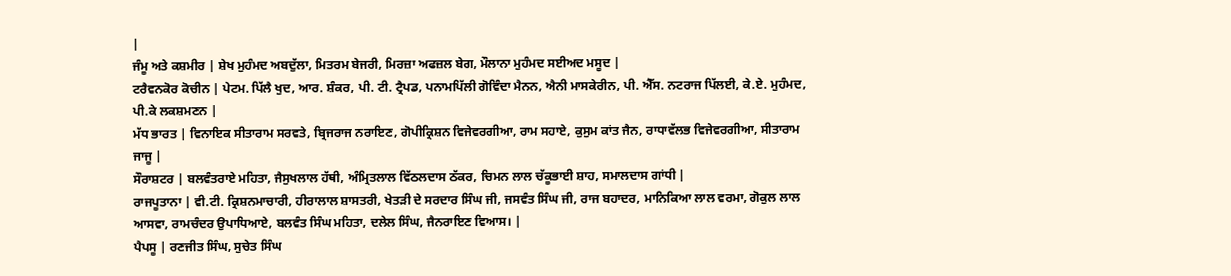|
ਜੰਮੂ ਅਤੇ ਕਸ਼ਮੀਰ | ਸ਼ੇਖ ਮੁਹੰਮਦ ਅਬਦੁੱਲਾ, ਮਿਤਰਮ ਬੇਜਰੀ, ਮਿਰਜ਼ਾ ਅਫਜ਼ਲ ਬੇਗ, ਮੌਲਾਨਾ ਮੁਹੰਮਦ ਸਈਅਦ ਮਸੂਦ |
ਟਰੈਵਨਕੋਰ ਕੋਚੀਨ | ਪੇਟਮ. ਪਿੱਲੈ ਖੁਦ, ਆਰ. ਸ਼ੰਕਰ, ਪੀ. ਟੀ. ਟ੍ਰੈਪਡ, ਪਨਾਮਪਿੱਲੀ ਗੋਵਿੰਦਾ ਮੈਨਨ, ਐਨੀ ਮਾਸਕੇਰੀਨ, ਪੀ. ਐੱਸ. ਨਟਰਾਜ ਪਿੱਲਈ, ਕੇ.ਏ. ਮੁਹੰਮਦ, ਪੀ.ਕੇ ਲਕਸ਼ਮਣਨ |
ਮੱਧ ਭਾਰਤ | ਵਿਨਾਇਕ ਸੀਤਾਰਾਮ ਸਰਵਤੇ, ਬ੍ਰਿਜਰਾਜ ਨਰਾਇਣ, ਗੋਪੀਕ੍ਰਿਸ਼ਨ ਵਿਜੇਵਰਗੀਆ, ਰਾਮ ਸਹਾਏ, ਕੁਸੁਮ ਕਾਂਤ ਜੈਨ, ਰਾਧਾਵੱਲਭ ਵਿਜੇਵਰਗੀਆ, ਸੀਤਾਰਾਮ ਜਾਜੂ |
ਸੌਰਾਸ਼ਟਰ | ਬਲਵੰਤਰਾਏ ਮਹਿਤਾ, ਜੈਸੁਖਲਾਲ ਹੱਥੀ, ਅੰਮ੍ਰਿਤਲਾਲ ਵਿੱਠਲਦਾਸ ਠੱਕਰ, ਚਿਮਨ ਲਾਲ ਚੱਕੂਭਾਈ ਸ਼ਾਹ, ਸਮਾਲਦਾਸ ਗਾਂਧੀ |
ਰਾਜਪੂਤਾਨਾ | ਵੀ.ਟੀ. ਕ੍ਰਿਸ਼ਨਮਾਚਾਰੀ, ਹੀਰਾਲਾਲ ਸ਼ਾਸਤਰੀ, ਖੇਤੜੀ ਦੇ ਸਰਦਾਰ ਸਿੰਘ ਜੀ, ਜਸਵੰਤ ਸਿੰਘ ਜੀ, ਰਾਜ ਬਹਾਦਰ, ਮਾਨਿਕਿਆ ਲਾਲ ਵਰਮਾ, ਗੋਕੁਲ ਲਾਲ ਆਸਵਾ, ਰਾਮਚੰਦਰ ਉਪਾਧਿਆਏ, ਬਲਵੰਤ ਸਿੰਘ ਮਹਿਤਾ, ਦਲੇਲ ਸਿੰਘ, ਜੈਨਰਾਇਣ ਵਿਆਸ। |
ਪੈਪਸੂ | ਰਣਜੀਤ ਸਿੰਘ, ਸੁਚੇਤ ਸਿੰਘ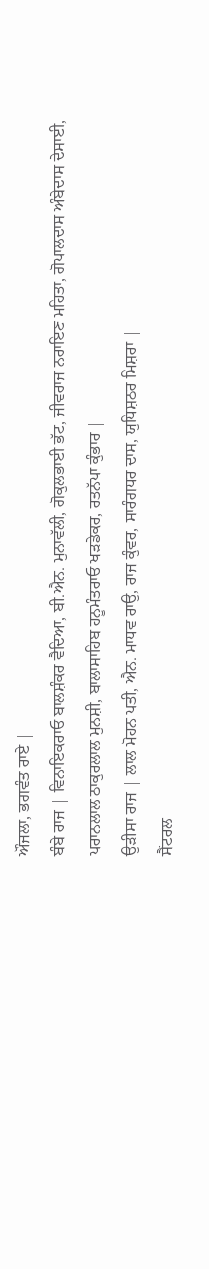ਔਜਲਾ, ਭਗਵੰਤ ਰਾਏ |
ਬੰਬੇ ਰਾਜ | ਵਿਨਾਇਕਰਾਓ ਬਾਲਸ਼ੰਕਰ ਵੈਦਿਆ, ਬੀ.ਐਨ. ਮੁਨਾਵੱਲੀ, ਗੋਕੁਲਭਾਈ ਭੱਟ, ਜੀਵਰਾਜ ਨਰਾਇਣ ਮਹਿਤਾ, ਗੋਪਾਲਦਾਸ ਅੰਬੇਦਾਸ ਦੇਸਾਈ, ਪਰਾਨਲਾਲ ਠਾਕੁਰਲਾਲ ਮੁਨਸ਼ੀ, ਬਾਲਾਸਾਹਿਬ ਹਨੂਮੰਤਰਾਓ ਖੜਡੇਕਰ, ਰਤਨੱਪਾ ਕੁੰਭਾਰ |
ਉੜੀਸਾ ਰਾਜ | ਲਾਲ ਮੋਹਨ ਪਤੀ, ਐਨ. ਮਾਧਵ ਰਾਉ, ਰਾਜ ਕੁੰਵਰ, ਸਾਰੰਗਧਰ ਦਾਸ, ਯੁਧਿਸ਼ਠਰ ਮਿਸ਼ਰਾ |
ਸੈਂਟਰਲ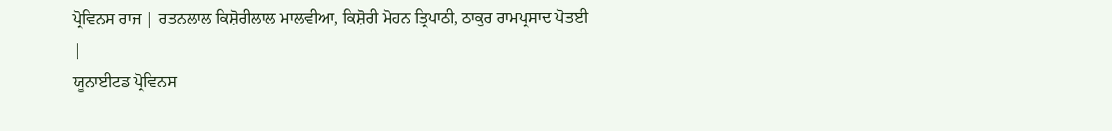ਪ੍ਰੋਵਿਨਸ ਰਾਜ | ਰਤਨਲਾਲ ਕਿਸ਼ੋਰੀਲਾਲ ਮਾਲਵੀਆ, ਕਿਸ਼ੋਰੀ ਮੋਹਨ ਤ੍ਰਿਪਾਠੀ, ਠਾਕੁਰ ਰਾਮਪ੍ਰਸਾਦ ਪੋਤਈ |
ਯੂਨਾਈਟਡ ਪ੍ਰੋਵਿਨਸ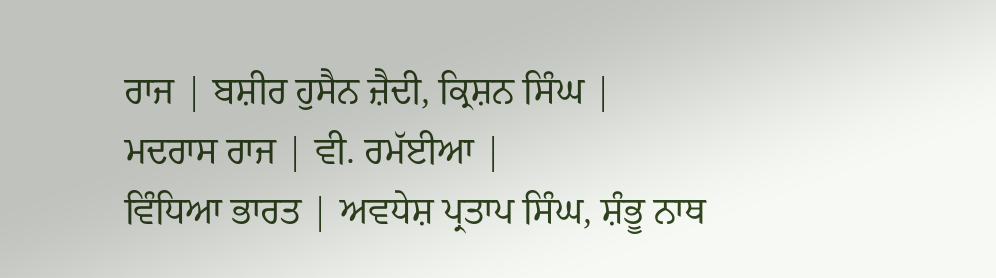ਰਾਜ | ਬਸ਼ੀਰ ਹੁਸੈਨ ਜ਼ੈਦੀ, ਕ੍ਰਿਸ਼ਨ ਸਿੰਘ |
ਮਦਰਾਸ ਰਾਜ | ਵੀ. ਰਮੱਈਆ |
ਵਿੰਧਿਆ ਭਾਰਤ | ਅਵਧੇਸ਼ ਪ੍ਰਤਾਪ ਸਿੰਘ, ਸ਼ੰਭੂ ਨਾਥ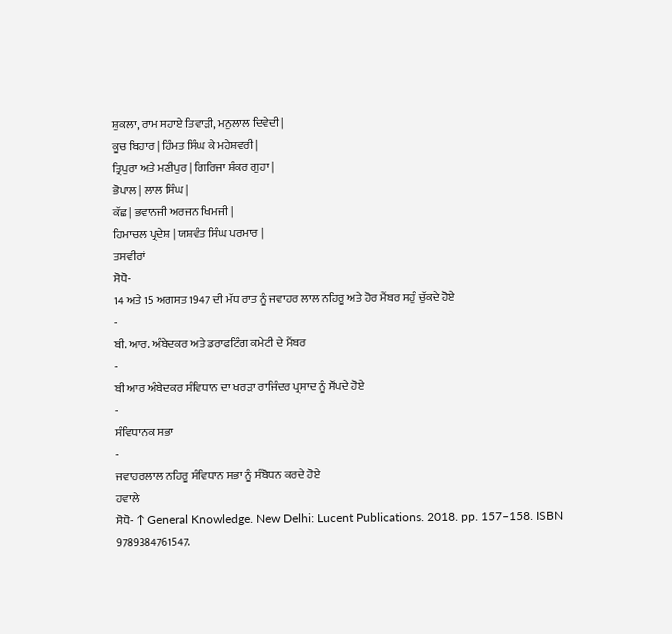ਸ਼ੁਕਲਾ, ਰਾਮ ਸਹਾਏ ਤਿਵਾੜੀ, ਮਨੁਲਾਲ ਦਿਵੇਦੀ |
ਕੂਚ ਬਿਹਾਰ | ਹਿੰਮਤ ਸਿੰਘ ਕੇ ਮਹੇਸ਼ਵਰੀ |
ਤ੍ਰਿਪੁਰਾ ਅਤੇ ਮਣੀਪੁਰ | ਗਿਰਿਜਾ ਸ਼ੰਕਰ ਗੁਹਾ |
ਭੋਪਾਲ | ਲਾਲ ਸਿੰਘ |
ਕੱਛ | ਭਵਾਨਜੀ ਅਰਜਨ ਖਿਮਜੀ |
ਹਿਮਾਚਲ ਪ੍ਰਦੇਸ਼ | ਯਸ਼ਵੰਤ ਸਿੰਘ ਪਰਮਾਰ |
ਤਸਵੀਰਾਂ
ਸੋਧੋ-
14 ਅਤੇ 15 ਅਗਸਤ 1947 ਦੀ ਮੱਧ ਰਾਤ ਨੂੰ ਜਵਾਹਰ ਲਾਲ ਨਹਿਰੂ ਅਤੇ ਹੋਰ ਮੈਂਬਰ ਸਹੁੰ ਚੁੱਕਦੇ ਹੋਏ
-
ਬੀ. ਆਰ. ਅੰਬੇਦਕਰ ਅਤੇ ਡਰਾਫਟਿੰਗ ਕਮੇਟੀ ਦੇ ਮੈਂਬਰ
-
ਬੀ ਆਰ ਅੰਬੇਦਕਰ ਸੰਵਿਧਾਨ ਦਾ ਖਰੜਾ ਰਾਜਿੰਦਰ ਪ੍ਰਸਾਦ ਨੂੰ ਸੌਂਪਦੇ ਹੋਏ
-
ਸੰਵਿਧਾਨਕ ਸਭਾ
-
ਜਵਾਹਰਲਾਲ ਨਹਿਰੂ ਸੰਵਿਧਾਨ ਸਭਾ ਨੂੰ ਸੰਬੋਧਨ ਕਰਦੇ ਹੋਏ
ਹਵਾਲੇ
ਸੋਧੋ- ↑ General Knowledge. New Delhi: Lucent Publications. 2018. pp. 157–158. ISBN 9789384761547.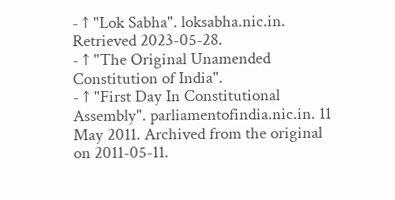- ↑ "Lok Sabha". loksabha.nic.in. Retrieved 2023-05-28.
- ↑ "The Original Unamended Constitution of India".
- ↑ "First Day In Constitutional Assembly". parliamentofindia.nic.in. 11 May 2011. Archived from the original on 2011-05-11.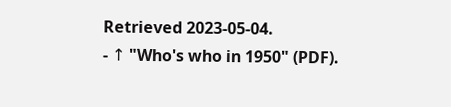Retrieved 2023-05-04.
- ↑ "Who's who in 1950" (PDF).